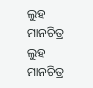ଲୁହ ମାନଚିତ୍ର
ଲୁହ ମାନଚିତ୍ର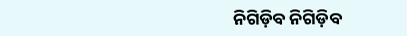ନିଗିଡ଼ିବ ନିଗିଡ଼ିବ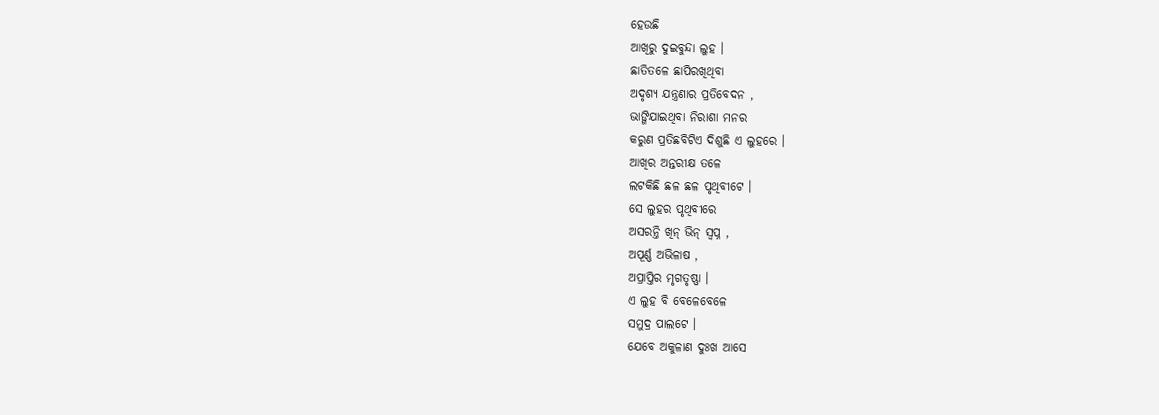ହେଉଛି
ଆଖିରୁ ଦୁଇବୁନ୍ଦା ଲୁହ ।
ଛାତିତଳେ ଛାପିରଖିଥିବା
ଅଦୃଶ୍ୟ ଯନ୍ତ୍ରଣାର ପ୍ରତିବେଦନ ,
ଭାଙ୍ଗିଯାଇଥିବା ନିରାଶା ମନର
କରୁଣ ପ୍ରତିଛବିଟିଏ ଦିଶୁଛି ଏ ଲୁହରେ ।
ଆଖିର ଅନ୍ତରୀକ୍ଷ ତଳେ
ଲଟକିଛି ଛଳ ଛଳ ପୃଥିବୀଟେ ।
ସେ ଲୁହର ପୃଥିବୀରେ
ଅସରନ୍ତି ଖିନ୍ ଭିନ୍ ସ୍ଵପ୍ନ ,
ଅପୂର୍ଣ୍ଣ ଅଭିଳାଷ ,
ଅପ୍ରାପ୍ତିର ମୃଗତୃଷ୍ଣା ।
ଏ ଲୁହ ବି ବେଳେବେଳେ
ସମୁଦ୍ର ପାଲଟେ ।
ଯେବେ ଅକୁଳାଣ ଦୁଃଖ ଆସେ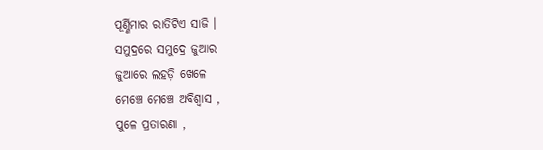ପୂର୍ଣ୍ଣିମାର ରାତିଟିଏ ସାଜି ।
ସମୁଦ୍ରରେ ସମୁଦ୍ରେ ଜୁଆର
ଜୁଆରେ ଲହଡ଼ି ଖେଳେ
ମେଞ୍ଚେ ମେଞ୍ଚେ ଅବିଶ୍ଵାସ ,
ପୁଳେ ପ୍ରତାରଣା ,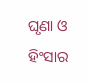ଘୃଣା ଓ ହିଂସାର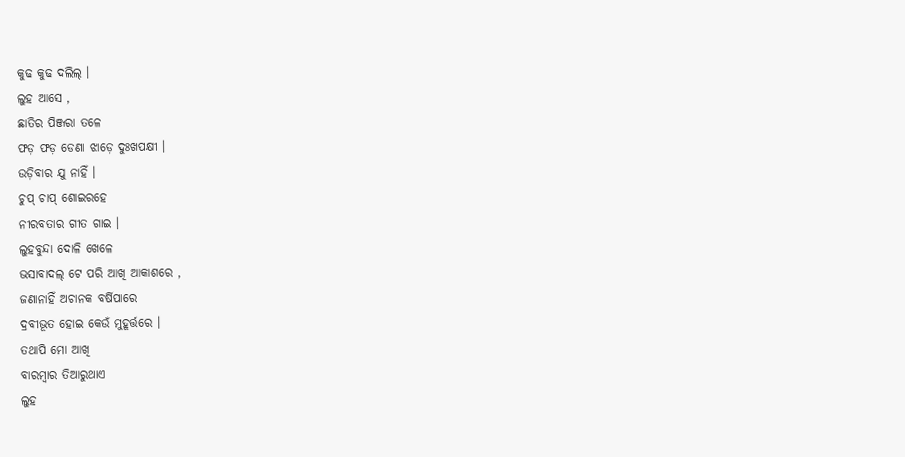କୁଢ କୁଢ ଦଲିଲ୍ ।
ଲୁହ ଆସେ ,
ଛାତିର ପିଞ୍ଜରା ତଳେ
ଫଡ଼ ଫଡ଼ ଡେଣା ଝାଡ଼େ ଦୁଃଖପକ୍ଷୀ ।
ଉଡ଼ିବାର ଯୁ ନାହିଁ ।
ଚୁପ୍ ଚାପ୍ ଶୋଇରହେ
ନୀରବତାର ଗୀତ ଗାଇ ।
ଲୁହବୁନ୍ଦା ଦୋଳି ଖେଳେ
ଭସାବାଦଲ୍ ଟେ ପରି ଆଖି ଆକାଶରେ ,
ଜଣାନାହିଁ ଅଚାନକ ବର୍ଷିପାରେ
ଦ୍ରବୀଭୂତ ହୋଇ କେଉଁ ମୁହୂର୍ତ୍ତରେ ।
ତଥାପି ମୋ ଆଖି
ବାରମ୍ବାର ତିଆରୁଥାଏ
ଲୁହ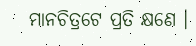ମାନଚିତ୍ରଟେ ପ୍ରତି କ୍ଷଣେ ।